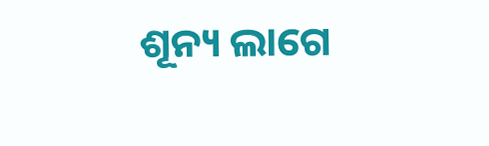ଶୂନ୍ୟ ଲାଗେ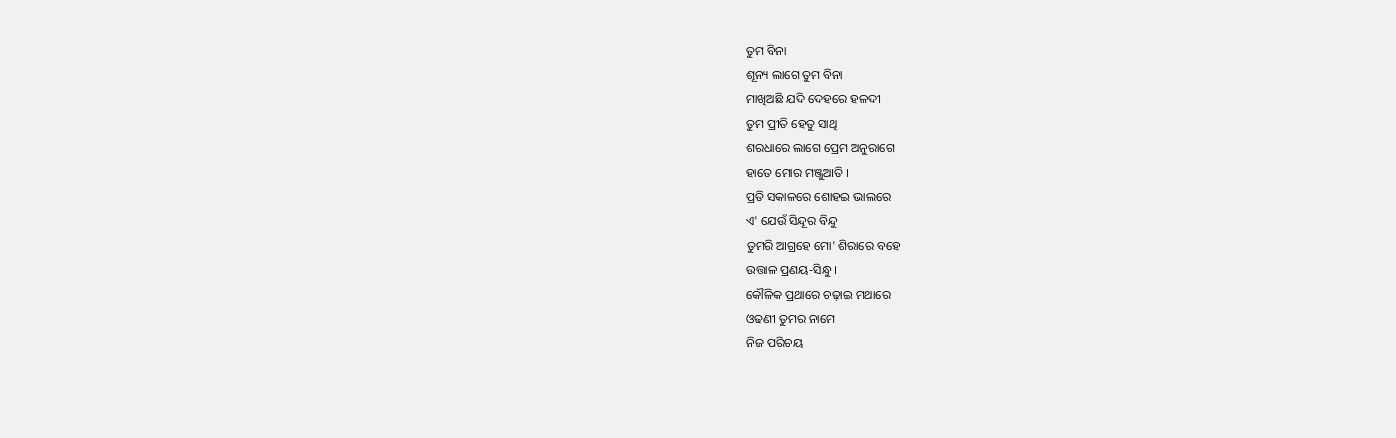ତୁମ ବିନା
ଶୂନ୍ୟ ଲାଗେ ତୁମ ବିନା
ମାଖିଅଛି ଯଦି ଦେହରେ ହଳଦୀ
ତୁମ ପ୍ରୀତି ହେତୁ ସାଥି
ଶରଧାରେ ଲାଗେ ପ୍ରେମ ଅନୁରାଗେ
ହାତେ ମୋର ମଞ୍ଜୁଆତି ।
ପ୍ରତି ସକାଳରେ ଶୋହଇ ଭାଲରେ
ଏ' ଯେଉଁ ସିନ୍ଦୂର ବିନ୍ଦୁ
ତୁମରି ଆଗ୍ରହେ ମୋ' ଶିରାରେ ବହେ
ଉତ୍ତାଳ ପ୍ରଣୟ-ସିନ୍ଧୁ ।
କୌଳିକ ପ୍ରଥାରେ ଚଢ଼ାଇ ମଥାରେ
ଓଢଣୀ ତୁମର ନାମେ
ନିଜ ପରିଚୟ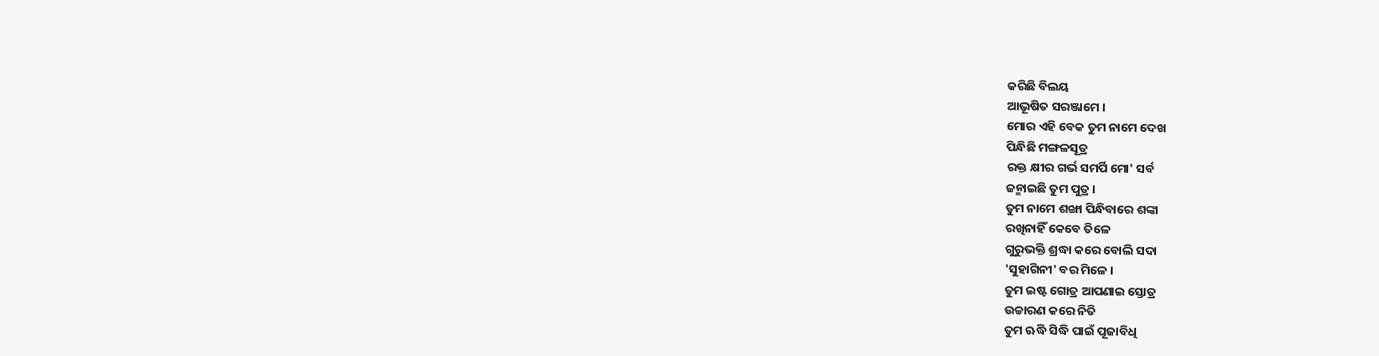କରିଛି ବିଲୟ
ଆଭୂଷିତ ସରଞ୍ଜାମେ ।
ମୋର ଏହି ବେକ ତୁମ ନାମେ ଦେଖ
ପିନ୍ଧିଛି ମଙ୍ଗଳସୂତ୍ର
ରକ୍ତ କ୍ଷୀର ଗର୍ଭ ସମର୍ପି ମୋ' ସର୍ବ
ଜନ୍ମାଇଛି ତୁମ ପୁତ୍ର ।
ତୁମ ନାମେ ଶଙ୍ଖା ପିନ୍ଧିବାରେ ଶଙ୍କା
ରଖିନାହିଁ କେବେ ତିଳେ
ଗୁରୁଭକ୍ତି ଶ୍ରଦ୍ଧା କରେ ବୋଲି ସଦା
'ସୁହାଗିନୀ' ବର ମିଳେ ।
ତୁମ ଇଷ୍ଟ ଗୋତ୍ର ଆପଣାଇ ସ୍ତୋତ୍ର
ଉଚ୍ଚାରଣ କରେ ନିତି
ତୁମ ଋଦ୍ଧି ସିଦ୍ଧି ପାଇଁ ପୂଜାବିଧି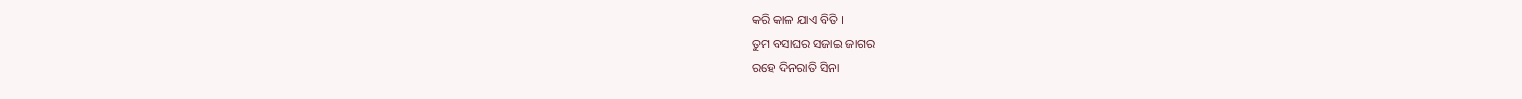କରି କାଳ ଯାଏ ବିତି ।
ତୁମ ବସାଘର ସଜାଇ ଜାଗର
ରହେ ଦିନରାତି ସିନା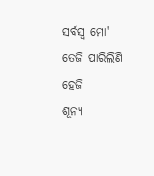ସର୍ବସ୍ବ ମୋ' ତେଜି ପାରିଲିଣି ହେଜି
ଶୂନ୍ୟ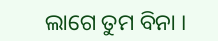ଲାଗେ ତୁମ ବିନା ।